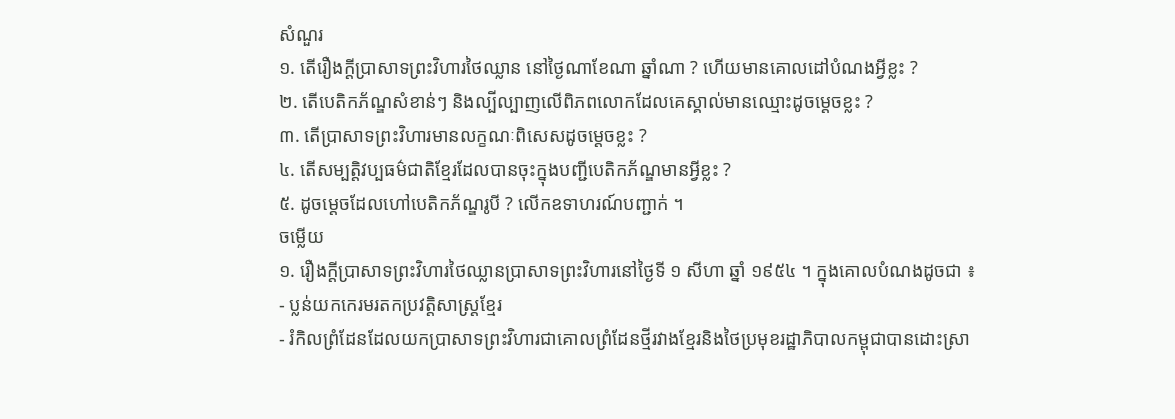សំណួរ
១. តើរឿងក្ដីប្រាសាទព្រះវិហារថៃឈ្លាន នៅថ្ងៃណាខែណា ឆ្នាំណា ? ហើយមានគោលដៅបំណងអ្វីខ្លះ ?
២. តើបេតិកភ័ណ្ឌសំខាន់ៗ និងល្បីល្បាញលើពិភពលោកដែលគេស្គាល់មានឈ្មោះដូចម្ដេចខ្លះ ?
៣. តើបា្រសាទព្រះវិហារមានលក្ខណៈពិសេសដូចម្ដេចខ្លះ ?
៤. តើសម្បតិ្តវប្បធម៌ជាតិខ្មែរដែលបានចុះក្នុងបញ្ជីបេតិកភ័ណ្ឌមានអ្វីខ្លះ ?
៥. ដូចម្ដេចដែលហៅបេតិកភ័ណ្ឌរូបី ? លើកឧទាហរណ៍បញ្ជាក់ ។
ចម្លើយ
១. រឿងក្ដីប្រាសាទព្រះវិហារថៃឈ្លានប្រាសាទព្រះវិហារនៅថ្ងៃទី ១ សីហា ឆ្នាំ ១៩៥៤ ។ ក្នុងគោលបំណងដូចជា ៖
- ប្លន់យកកេរមរតកប្រវតិ្តសាស្រ្ដខ្មែរ
- រំកិលព្រំដែនដែលយកប្រាសាទព្រះវិហារជាគោលព្រំដែនថ្មីរវាងខ្មែរនិងថៃប្រមុខរដ្ឋាភិបាលកម្ពុជាបានដោះស្រា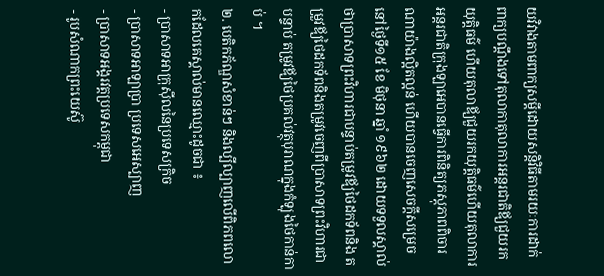យវិវាងតាមពាក្យសម្ដីដោយសន្ដិវិធីតាមរយៈការដាក់ពាក្យបណ្ដឹងទៅតុលាកាតុលាការអន្ដរជាតិឪ្យជួយរកយុត្តិធម៌ ហើយតុលាឪ្យជួយរកយុត្តិធម៌ហើយតុលាការអន្ដរជាតិក្រុងឡាអេបានធ្វើការពិនិត្យភស្ដុភាពពិចារណាយ៉ាងល្អិតល្អន់ ហើយបានចេញសេចក្ដីសម្រេចនៅថ្ងៃទី១៥ ខែ មិថុនា ឆ្នាំ ១៩៦២ ដោយទទួលស្គាល់ថាប្រាសាទព្រះវិហារជាបន្ទាប់តម្រូវឪ្យថៃដកទ័ពនិង តម្រួវឪ្យថៃដកទ័ពនិងតម្រូវចេញពីប្រាសាទព្រះវិហារជាបន្ទាប់ តម្រូវឪ្យថៃប្រគល់វត្ថុបុរាណក្នុងកំឡុងថៃកាន់កាប់ ។
២. បេតិកភ័ណ្ឌសំខាន់ៗ និងល្បីល្បាញលើពិភពលោកដែលគេស្គាល់មានឈ្មោះដូចជា ៖
- ប្រាសាទអាក្រុស៊ីលនៃប្រទេសក្រិច
- ប្រាសាទអាឡាប្រា ប្រទេសអេស្បាញ
- ប្រាសាទអង្គរវត្តប្រទេសកម្ពុជា
- រូបសំណាកព្រះយេស៊ូ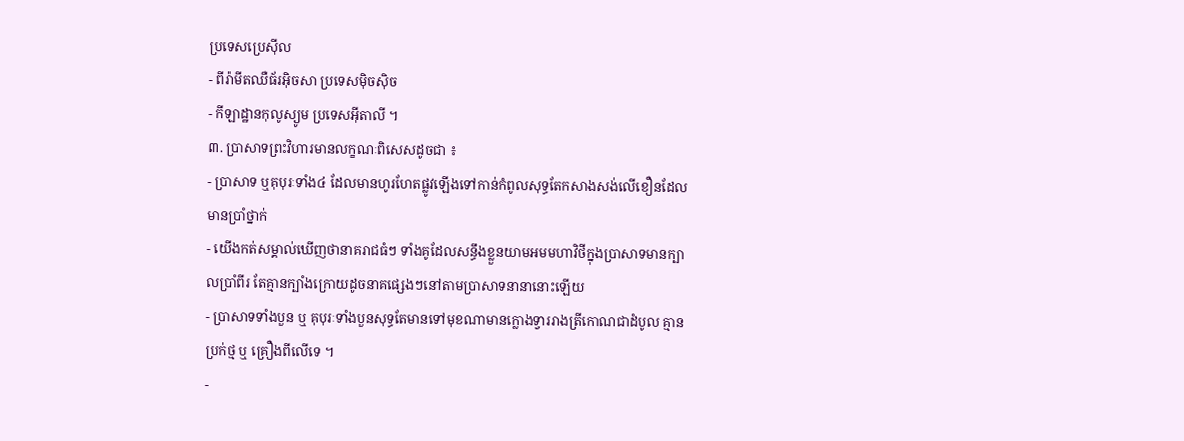ប្រទេសប្រេស៊ីល
- ពីរ៉ាមីតឈឺធ័រអ៊ិចសា ប្រទេសម៉ិចស៊ិច
- កីឡាដ្ឋានកុលូស្យូម ប្រទេសអ៊ីតាលី ។
៣. ប្រាសាទព្រះវិហារមានលក្ខណៈពិសេសដូចជា ៖
- ប្រាសាទ ឬគុបុរៈទាំង៤ ដែលមានហូរហែតផ្លូវឡើងទៅកាន់កំពូលសុទ្ធតែកសាងសង់លើខឿនដែលមានប្រាំថ្នាក់
- យើងកត់សម្គាល់ឃើញថានាគរាជធំៗ ទាំងគូដែលសន្ធឹងខ្លួនយាមអមមហាវិថីក្នុងប្រាសាទមានក្បាលប្រាំពីរ តែគ្មានក្បាំងក្រោយដូចនាគផ្សេងៗនៅតាមប្រាសាទនានានោះឡើយ
- ប្រាសាទទាំងបួន ឬ គុបុរៈទាំងបួនសុទ្ធតែមានទៅមុខណាមានក្លោងទ្វាររាងត្រីកោណជាដំបូល គ្មានប្រក់ថ្ម ឬ គ្រឿងពីលើទេ ។
-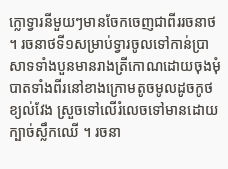ក្លោទ្វារនីមួយៗមានចែកចេញជាពីររចនាថ ។ រចនាថទី១សម្រាប់ទ្វារចូលទៅកាន់ប្រាសាទទាំងបួនមានរាងត្រីកោណដោយចុងមុំបាតទាំងពីរនៅខាងក្រោមតូចមូលដូចកូថខ្យល់វែង ស្រួចទៅលើរំលេចទៅមានដោយក្បាច់ស្លឹកឈើ ។ រចនា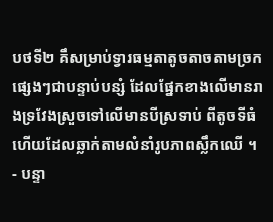បថទី២ គឹសម្រាប់ទ្វារធម្មតាតូចតាចតាមច្រកផ្សេងៗជាបន្ទាប់បន្សំ ដែលផ្នែកខាងលើមានរាងទ្រវែងស្រួចទៅលើមានបីស្រទាប់ ពីតូចទីធំ ហើយដែលឆ្លាក់តាមលំនាំរូបភាពស្លឹកឈើ ។
- បន្ទា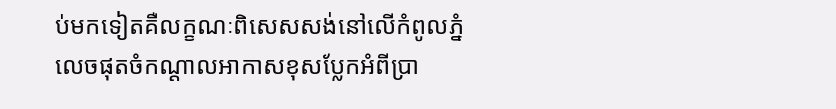ប់មកទៀតគឺលក្ខណៈពិសេសសង់នៅលើកំពូលភ្នំ លេចផុតចំកណ្ដាលអាកាសខុសប្លែកអំពីប្រា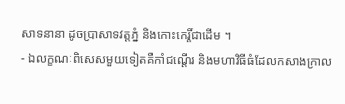សាទនានា ដូចប្រាសាទវត្តភ្នំ និងកោះកេរ្តិ៍ជាដើម ។
- ឯលក្ខណៈពិសេសមួយទៀតគឺកាំជណ្ដើរ និងមហាវិធីធំដែលកសាងក្រាល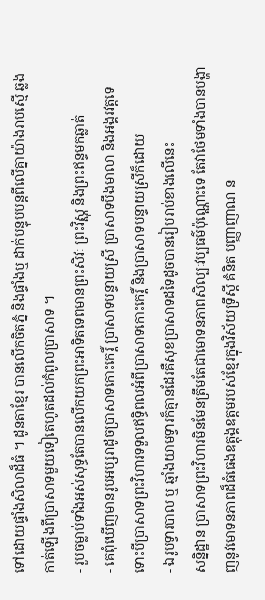ទៅដោយផ្ទាំងសិលាដ៏ធំ ។ ដូនតាខ្មែរ បានលើកចិតភ្នំ និងផ្ទាំងឬ ដាក់បន្ទុបបន្តពីលើគ្នាយ៉ាងរាបស្មើ ឆ្លងកាត់ឡើងពីប្រាសាទមួយទៀតេហូតដល់កំពូលប្រាសាទ ។
- រួបចម្លាប់ទាំងអស់សុទ្ធតែបានលើកយកព្រះអាទិតទេពមានព្រះសិវៈ ព្រះវិស្ណុ និងព្រះឥន្ទមកឆ្លាត់
- គេពុំឃើញមានរូបអប្សរាដូចប្រាសាទកោះកេរ្ដិ៍ ប្រាសាទបន្ទាយស្រី ប្រាសាទបឹងមាលា និងអង្គរវត្តទេ ទោះបីប្រាសាទព្រះវិហារទទួលឥទ្ធិពលអំពីប្រាសាទកោះកេរ្ដិ៍ និងប្រាសាទបន្ទាយស្រីក៏ដោយ
- ឯរូបទ្វារបាល ឬ ឆ្មាំងយាមទ្វារក៏គ្មានដែរគឺសុខប្រាសាទដទៃដូចបានរៀបរាប់ខាងលើនេះ
សន្និដ្ឋាន ប្រាសាទព្រះវិហារមិនមែនត្រឹមតែជាមោទនភាពសិល្បៈវប្បធម៌ប៉ុណ្ណោះទេ តែវាថែមទាំងបានបង្ហាញនូវមោទនភាពដ៏ធំធេងឧត្តុង្គឧត្តមរបស់ខ្មែរក្នុងវិស័យទ្រឹស្ដី គំនិត បញ្ញាញាណ ន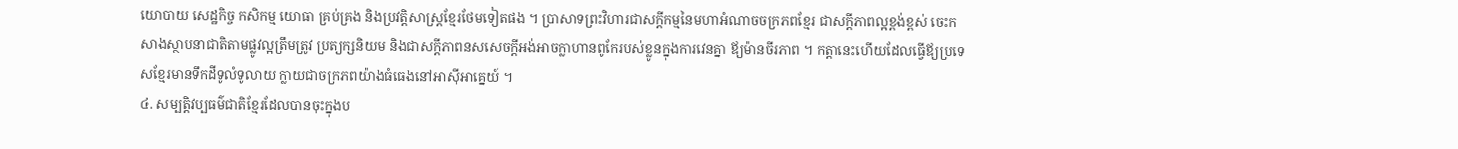យោបាយ សេដ្ឋកិច្ច កសិកម្ម យោធា គ្រប់គ្រង និងប្រវត្តិសាស្រ្ដខ្មែរថែមទៀតផង ។ ប្រាសាទព្រះវិហារជាសក្ដីកម្មនៃមហាអំណាចចក្រភពខ្មែរ ជាសក្ដីភាពល្អខ្ពង់ខ្ពស់ ចេះកសាងស្ថាបនាជាតិតាមផ្លូវល្អត្រឹមត្រូវ ប្រត្យក្សនិយម និងជាសក្ដីភាពនសសេចក្ដីអង់អាចក្លាហានពូកែរបស់ខ្លូនក្នុងការវេនគ្នា ឪ្យម៉ានចីរភាព ។ កត្តានេះហើយដែលធ្វើឪ្យប្រទេសខ្មែរមានទឹកដីទូលំទូលាយ ក្លាយជាចក្រភពយ៉ាងធំធេងនៅអាស៊ីអាគ្នេយ៍ ។
៤. សម្បត្តិវប្បធម៌ជាតិខ្មែរដែលបានចុះក្នុងប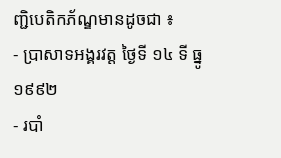ញ្ជិបេតិកភ័ណ្ឌមានដូចជា ៖
- ប្រាសាទអង្គរវត្ត ថ្ងៃទី ១៤ ទី ធ្នូ ១៩៩២
- របាំ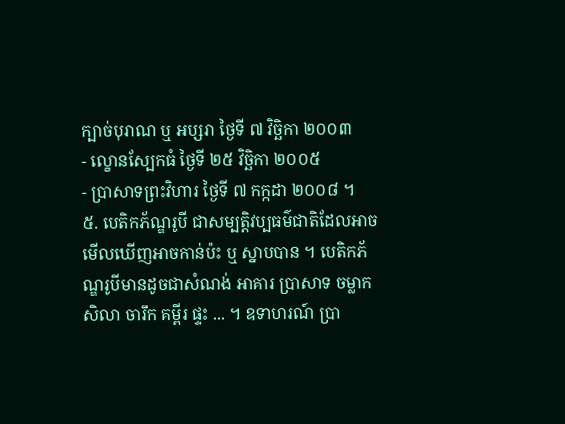ក្បាច់បុរាណ ឬ អប្សរា ថ្ងៃទី ៧ វិច្ឆិកា ២០០៣
- ល្ខោនស្បែកធំ ថ្ងៃទី ២៥ វិច្ឆិកា ២០០៥
- ប្រាសាទព្រះវិហារ ថ្ងៃទី ៧ កក្កដា ២០០៨ ។
៥. បេតិកភ័ណ្ឌរូបី ជាសម្បត្តិវប្បធម៌ជាតិដែលអាចមើលឃើញអាចកាន់ប៉ះ ឬ ស្នាបបាន ។ បេតិកភ័ណ្ឌរូបីមានដូចជាសំណង់ អាគារ ប្រាសាទ ចម្លាក សិលា ចារឹក គម្ពីរ ផ្ទះ ... ។ ឧទាហរណ៍ ប្រា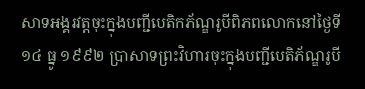សាទអង្គរវត្តចុះក្នុងបញ្ជីបេតិកភ័ណ្ឌរូបីពិភពលោកនៅថ្ងៃទី ១៤ ធ្នូ ១៩៩២ ប្រាសាទព្រះវិហារចុះក្នុងបញ្ជីបេតិភ័ណ្ឌរូបី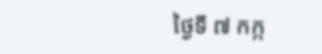ថ្ងៃទី ៧ កក្ក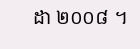ដា ២០០៨ ។